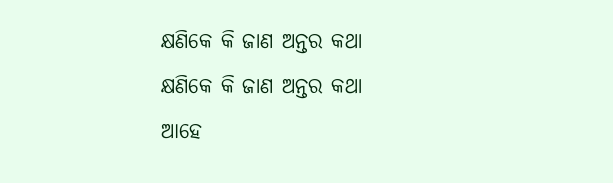କ୍ଷଣିକେ କି ଜାଣ ଅନ୍ତର କଥା
କ୍ଷଣିକେ କି ଜାଣ ଅନ୍ତର କଥା
ଆହେ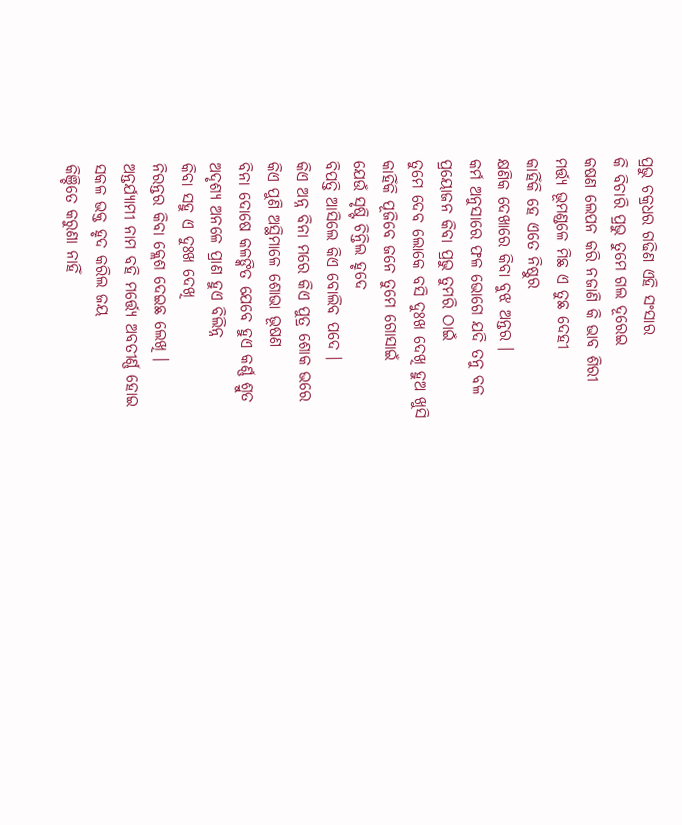ପ୍ରଭୁ ଚକ୍ରଧର ଗଢିଣ ଏହି ସଂସାର
କି ବିଚାରି ପ୍ରଭୁ ତୁମେ ଗଲ ଦୂରେଇ
କଷଣ ଲେପନ କରି ନଜାଣି କି ଭାବ ଶିରୀ
ମର୍ତ୍ତ୍ୟ ଭୂମଣ୍ଡଳେ ମିଛ ଏ ତୁଛ ଦେହୀ
କାହିଁକି ହେ ଏତେ ନିଷ୍ଠୁର
କ୍ଷଣିକ ଦେଖାରେ କିବା ବୁଝ ଅନ୍ତର ।
କର୍ମ ଅନୁସାରେ ଫଳ ଭୋଗେ ଯଦି ତନୁ ବଳ
ପ୍ରୟୋଜନ କିବା ପ୍ରଭୁ ତୁମରି ଠାଇଁ
ତୁମେ ଦେବ ଲୋକେ ବସି ଦୁଃଖ ଦେଖି ହୁଅ ଖୁସି
କାହିଁକି ପୂଜିବେ ଜନେ ତୁମେ ଗୋସାଇଁ
ଯେଉଁ ସୃଷ୍ଟି ଚିନ୍ତିଲ ହୃଦେ
ବିପତ୍ତି ଆସିଲେ କିଏ ବୋଲିବ ପଦେ ।
କିଏ ଅନ୍ନ ବିନା ମରେ କିଏ ପୁତ୍ର ଶୋକ ଭରେ
କିଏ ପୁଣି ଅସ୍ଥିମାଳେ ଶୋଭା ଭୂଷଣ
ବିନା ଦୋଷେ କଳଙ୍କିତ ଯେବେ ହୁଏ କର୍ଣ୍ଣ ଶ୍ରୁତ
ଅଦୃଶ୍ୟ ଅନଳେ ପ୍ରାଣ ହୁଏ ବିଲିନ୍ନ
କିବା ସହୁ ଏ ଦୁଃଖ ଦେଖି
ନିରନ୍ତର କିବା କ୍ଲେଶ ଦେଇଛ ଲେଖି ।
ଅନ୍ତର୍ଯ୍ୟାମୀ ନାମ ବହି ମର୍ତ୍ତ୍ୟେ ଅବତୀର୍ଣ୍ଣ ହୋଇ
ସକଳ ଭକ୍ତ ହୃଦ କରିଲ ଜୟ
କିଞ୍ଚିତେ କରୁଣା ନାହିଁ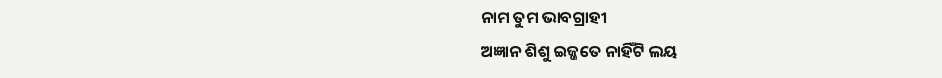ନାମ ତୁମ ଭାବଗ୍ରାହୀ
ଅଜ୍ଞାନ ଶିଶୁ ଇଜ୍ଜତେ ନାହିଁଟି ଲୟ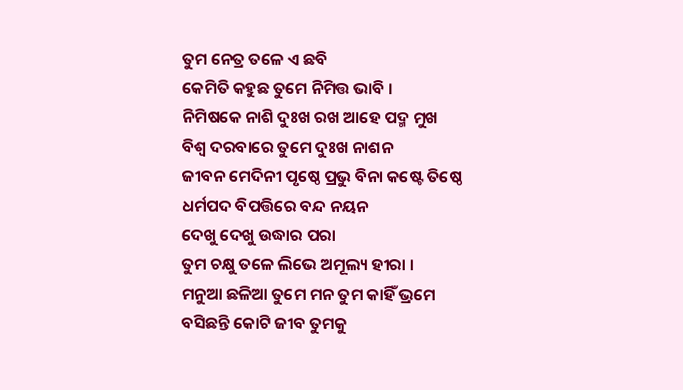ତୁମ ନେତ୍ର ତଳେ ଏ ଛବି
କେମିତି କହୁଛ ତୁମେ ନିମିତ୍ତ ଭାବି ।
ନିମିଷକେ ନାଶି ଦୁଃଖ ରଖ ଆହେ ପଦ୍ମ ମୁଖ
ବିଶ୍ୱ ଦରବାରେ ତୁମେ ଦୁଃଖ ନାଶନ
ଜୀବନ ମେଦିନୀ ପୃଷ୍ଠେ ପ୍ରଭୁ ବିନା କଷ୍ଟେ ତିଷ୍ଠେ
ଧର୍ମପଦ ବିପତ୍ତିରେ ବନ୍ଦ ନୟନ
ଦେଖୁ ଦେଖୁ ଉଦ୍ଧାର ପରା
ତୁମ ଚକ୍ଷୁ ତଳେ ଲିଭେ ଅମୂଲ୍ୟ ହୀରା ।
ମନୁଆ ଛଳିଆ ତୁମେ ମନ ତୁମ କାହିଁ ଭ୍ରମେ
ବସିଛନ୍ତି କୋଟି ଜୀବ ତୁମକୁ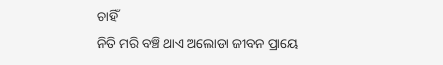ଚାହିଁ
ନିତି ମରି ବଞ୍ଚି ଥାଏ ଅଲୋଡା ଜୀବନ ପ୍ରାୟେ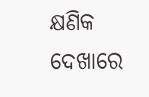କ୍ଷଣିକ ଦେଖାରେ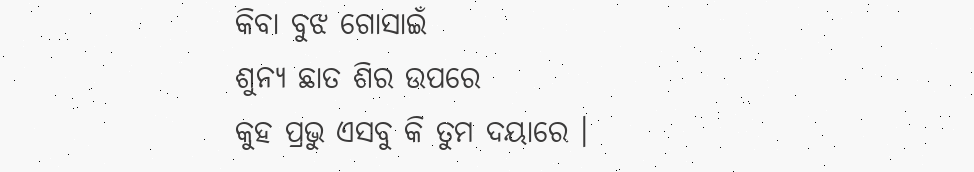କିବା ବୁଝ ଗୋସାଇଁ
ଶୁନ୍ୟ ଛାତ ଶିର ଉପରେ
କୁହ ପ୍ରଭୁ ଏସବୁ କି ତୁମ ଦୟାରେ ।